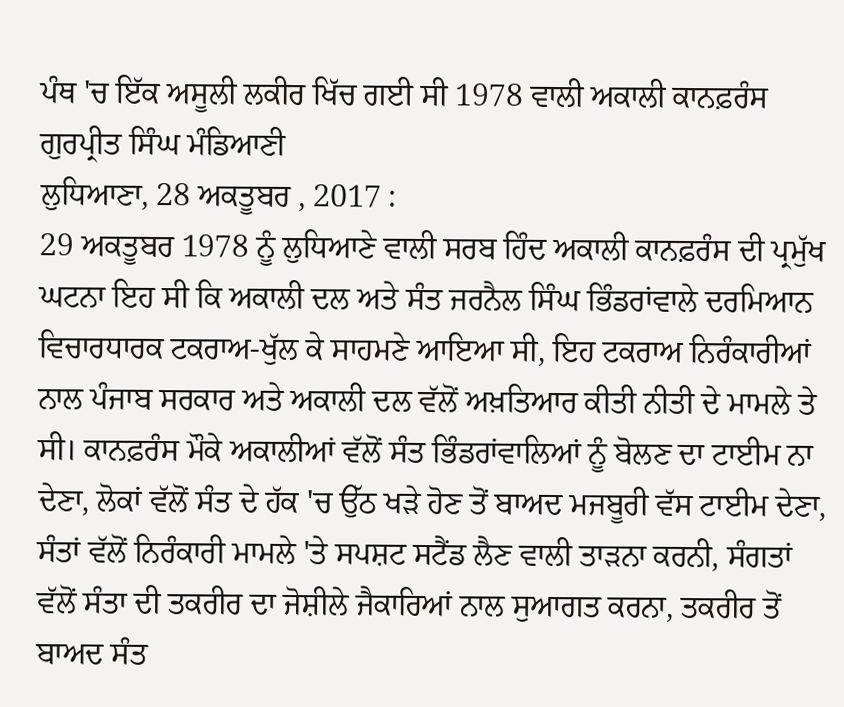ਪੰਥ 'ਚ ਇੱਕ ਅਸੂਲੀ ਲਕੀਰ ਖਿੱਚ ਗਈ ਸੀ 1978 ਵਾਲੀ ਅਕਾਲੀ ਕਾਨਫ਼ਰੰਸ
ਗੁਰਪ੍ਰੀਤ ਸਿੰਘ ਮੰਡਿਆਣੀ
ਲੁਧਿਆਣਾ, 28 ਅਕਤੂਬਰ , 2017 :
29 ਅਕਤੂਬਰ 1978 ਨੂੰ ਲੁਧਿਆਣੇ ਵਾਲੀ ਸਰਬ ਹਿੰਦ ਅਕਾਲੀ ਕਾਨਫ਼ਰੰਸ ਦੀ ਪ੍ਰਮੁੱਖ ਘਟਨਾ ਇਹ ਸੀ ਕਿ ਅਕਾਲੀ ਦਲ ਅਤੇ ਸੰਤ ਜਰਨੈਲ ਸਿੰਘ ਭਿੰਡਰਾਂਵਾਲੇ ਦਰਮਿਆਨ ਵਿਚਾਰਧਾਰਕ ਟਕਰਾਅ-ਖੁੱਲ ਕੇ ਸਾਹਮਣੇ ਆਇਆ ਸੀ, ਇਹ ਟਕਰਾਅ ਨਿਰੰਕਾਰੀਆਂ ਨਾਲ ਪੰਜਾਬ ਸਰਕਾਰ ਅਤੇ ਅਕਾਲੀ ਦਲ ਵੱਲੋਂ ਅਖ਼ਤਿਆਰ ਕੀਤੀ ਨੀਤੀ ਦੇ ਮਾਮਲੇ ਤੇ ਸੀ। ਕਾਨਫ਼ਰੰਸ ਮੌਕੇ ਅਕਾਲੀਆਂ ਵੱਲੋਂ ਸੰਤ ਭਿੰਡਰਾਂਵਾਲਿਆਂ ਨੂੰ ਬੋਲਣ ਦਾ ਟਾਈਮ ਨਾ ਦੇਣਾ, ਲੋਕਾਂ ਵੱਲੋਂ ਸੰਤ ਦੇ ਹੱਕ 'ਚ ਉੱਠ ਖੜੇ ਹੋਣ ਤੋਂ ਬਾਅਦ ਮਜਬੂਰੀ ਵੱਸ ਟਾਈਮ ਦੇਣਾ, ਸੰਤਾਂ ਵੱਲੋਂ ਨਿਰੰਕਾਰੀ ਮਾਮਲੇ 'ਤੇ ਸਪਸ਼ਟ ਸਟੈਂਡ ਲੈਣ ਵਾਲੀ ਤਾੜਨਾ ਕਰਨੀ, ਸੰਗਤਾਂ ਵੱਲੋਂ ਸੰਤਾ ਦੀ ਤਕਰੀਰ ਦਾ ਜੋਸ਼ੀਲੇ ਜੈਕਾਰਿਆਂ ਨਾਲ ਸੁਆਗਤ ਕਰਨਾ, ਤਕਰੀਰ ਤੋਂ ਬਾਅਦ ਸੰਤ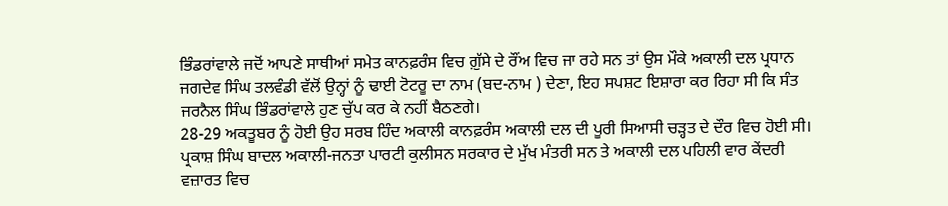ਭਿੰਡਰਾਂਵਾਲੇ ਜਦੋਂ ਆਪਣੇ ਸਾਥੀਆਂ ਸਮੇਤ ਕਾਨਫ਼ਰੰਸ ਵਿਚ ਗ਼ੁੱਸੇ ਦੇ ਰੌਂਅ ਵਿਚ ਜਾ ਰਹੇ ਸਨ ਤਾਂ ਉਸ ਮੌਕੇ ਅਕਾਲੀ ਦਲ ਪ੍ਰਧਾਨ ਜਗਦੇਵ ਸਿੰਘ ਤਲਵੰਡੀ ਵੱਲੋਂ ਉਨ੍ਹਾਂ ਨੂੰ ਢਾਈ ਟੋਟਰੂ ਦਾ ਨਾਮ (ਬਦ-ਨਾਮ ) ਦੇਣਾ, ਇਹ ਸਪਸ਼ਟ ਇਸ਼ਾਰਾ ਕਰ ਰਿਹਾ ਸੀ ਕਿ ਸੰਤ ਜਰਨੈਲ ਸਿੰਘ ਭਿੰਡਰਾਂਵਾਲੇ ਹੁਣ ਚੁੱਪ ਕਰ ਕੇ ਨਹੀਂ ਬੈਠਣਗੇ।
28-29 ਅਕਤੂਬਰ ਨੂੰ ਹੋਈ ਉਹ ਸਰਬ ਹਿੰਦ ਅਕਾਲੀ ਕਾਨਫ਼ਰੰਸ ਅਕਾਲੀ ਦਲ ਦੀ ਪੂਰੀ ਸਿਆਸੀ ਚੜ੍ਹਤ ਦੇ ਦੌਰ ਵਿਚ ਹੋਈ ਸੀ। ਪ੍ਰਕਾਸ਼ ਸਿੰਘ ਬਾਦਲ ਅਕਾਲੀ-ਜਨਤਾ ਪਾਰਟੀ ਕੁਲੀਸਨ ਸਰਕਾਰ ਦੇ ਮੁੱਖ ਮੰਤਰੀ ਸਨ ਤੇ ਅਕਾਲੀ ਦਲ ਪਹਿਲੀ ਵਾਰ ਕੇਂਦਰੀ ਵਜ਼ਾਰਤ ਵਿਚ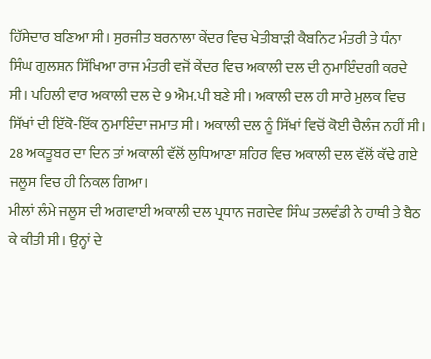ਹਿੱਸੇਦਾਰ ਬਣਿਆ ਸੀ। ਸੁਰਜੀਤ ਬਰਨਾਲਾ ਕੇਂਦਰ ਵਿਚ ਖੇਤੀਬਾੜੀ ਕੈਬਨਿਟ ਮੰਤਰੀ ਤੇ ਧੰਨਾ ਸਿੰਘ ਗੁਲਸ਼ਨ ਸਿੱਖਿਆ ਰਾਜ ਮੰਤਰੀ ਵਜੋਂ ਕੇਂਦਰ ਵਿਚ ਅਕਾਲੀ ਦਲ ਦੀ ਨੁਮਾਇੰਦਗੀ ਕਰਦੇ ਸੀ। ਪਹਿਲੀ ਵਾਰ ਅਕਾਲੀ ਦਲ ਦੇ 9 ਐਮ.ਪੀ ਬਣੇ ਸੀ। ਅਕਾਲੀ ਦਲ ਹੀ ਸਾਰੇ ਮੁਲਕ ਵਿਚ ਸਿੱਖਾਂ ਦੀ ਇੱਕੋ-ਇੱਕ ਨੁਮਾਇੰਦਾ ਜਮਾਤ ਸੀ। ਅਕਾਲੀ ਦਲ ਨੂੰ ਸਿੱਖਾਂ ਵਿਚੋਂ ਕੋਈ ਚੈਲੰਜ ਨਹੀਂ ਸੀ। 28 ਅਕਤੂਬਰ ਦਾ ਦਿਨ ਤਾਂ ਅਕਾਲੀ ਵੱਲੋਂ ਲੁਧਿਆਣਾ ਸ਼ਹਿਰ ਵਿਚ ਅਕਾਲੀ ਦਲ ਵੱਲੋਂ ਕੱਢੇ ਗਏ ਜਲੂਸ ਵਿਚ ਹੀ ਨਿਕਲ ਗਿਆ।
ਮੀਲਾਂ ਲੰਮੇ ਜਲੂਸ ਦੀ ਅਗਵਾਈ ਅਕਾਲੀ ਦਲ ਪ੍ਰਧਾਨ ਜਗਦੇਵ ਸਿੰਘ ਤਲਵੰਡੀ ਨੇ ਹਾਥੀ ਤੇ ਬੈਠ ਕੇ ਕੀਤੀ ਸੀ। ਉਨ੍ਹਾਂ ਦੇ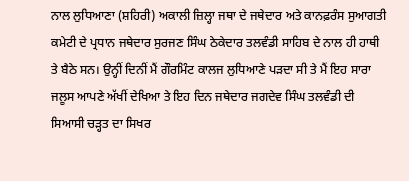ਨਾਲ ਲੁਧਿਆਣਾ (ਸ਼ਹਿਰੀ) ਅਕਾਲੀ ਜ਼ਿਲ੍ਹਾ ਜਥਾ ਦੇ ਜਥੇਦਾਰ ਅਤੇ ਕਾਨਫ਼ਰੰਸ ਸੁਆਗਤੀ ਕਮੇਟੀ ਦੇ ਪ੍ਰਧਾਨ ਜਥੇਦਾਰ ਸੁਰਜਣ ਸਿੰਘ ਠੇਕੇਦਾਰ ਤਲਵੰਡੀ ਸਾਹਿਬ ਦੇ ਨਾਲ ਹੀ ਹਾਥੀ ਤੇ ਬੈਠੇ ਸਨ। ਉਨ੍ਹੀਂ ਦਿਨੀਂ ਮੈਂ ਗੌਰਮਿੰਟ ਕਾਲਜ ਲੁਧਿਆਣੇ ਪੜਦਾ ਸੀ ਤੇ ਮੈਂ ਇਹ ਸਾਰਾ ਜਲੂਸ ਆਪਣੇ ਅੱਖੀਂ ਦੇਖਿਆ ਤੇ ਇਹ ਦਿਨ ਜਥੇਦਾਰ ਜਗਦੇਵ ਸਿੰਘ ਤਲਵੰਡੀ ਦੀ ਸਿਆਸੀ ਚੜ੍ਹਤ ਦਾ ਸਿਖਰ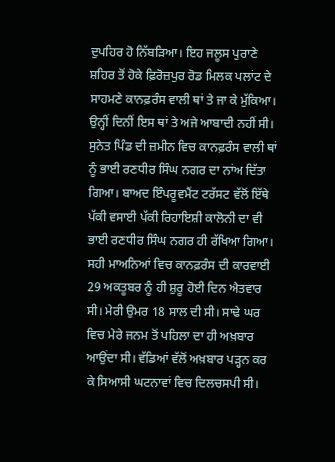ਦੁਪਹਿਰ ਹੋ ਨਿੱਬੜਿਆ। ਇਹ ਜਲੂਸ ਪੁਰਾਣੇ ਸ਼ਹਿਰ ਤੋਂ ਹੋਕੇ ਫ਼ਿਰੋਜ਼ਪੁਰ ਰੋਡ ਮਿਲਕ ਪਲਾਂਟ ਦੇ ਸਾਹਮਣੇ ਕਾਨਫ਼ਰੰਸ ਵਾਲੀ ਥਾਂ ਤੇ ਜਾ ਕੇ ਮੁੱਕਿਆ। ਉਨ੍ਹੀਂ ਦਿਨੀਂ ਇਸ ਥਾਂ ਤੇ ਅਜੇ ਆਬਾਦੀ ਨਹੀਂ ਸੀ। ਸੁਨੇਤ ਪਿੰਡ ਦੀ ਜ਼ਮੀਨ ਵਿਚ ਕਾਨਫ਼ਰੰਸ ਵਾਲੀ ਥਾਂ ਨੂੰ ਭਾਈ ਰਣਧੀਰ ਸਿੰਘ ਨਗਰ ਦਾ ਨਾਂਅ ਦਿੱਤਾ ਗਿਆ। ਬਾਅਦ ਇੰਪਰੂਵਮੈਂਟ ਟਰੱਸਟ ਵੱਲੋਂ ਇੱਥੇ ਪੱਕੀ ਵਸਾਈ ਪੱਕੀ ਰਿਹਾਇਸ਼ੀ ਕਾਲੋਨੀ ਦਾ ਵੀ ਭਾਈ ਰਣਧੀਰ ਸਿੰਘ ਨਗਰ ਹੀ ਰੱਖਿਆ ਗਿਆ।
ਸਹੀ ਮਾਅਨਿਆਂ ਵਿਚ ਕਾਨਫ਼ਰੰਸ ਦੀ ਕਾਰਵਾਈ 29 ਅਕਤੂਬਰ ਨੂੰ ਹੀ ਸ਼ੁਰੂ ਹੋਈ ਦਿਨ ਐਤਵਾਰ ਸੀ। ਮੇਰੀ ਉਮਰ 18 ਸਾਲ ਦੀ ਸੀ। ਸਾਢੇ ਘਰ ਵਿਚ ਮੇਰੇ ਜਨਮ ਤੋਂ ਪਹਿਲਾ ਦਾ ਹੀ ਅਖ਼ਬਾਰ ਆਉਂਦਾ ਸੀ। ਵੱਡਿਆਂ ਵੱਲੋਂ ਅਖ਼ਬਾਰ ਪੜ੍ਹਨ ਕਰ ਕੇ ਸਿਆਸੀ ਘਟਨਾਵਾਂ ਵਿਚ ਦਿਲਚਸਪੀ ਸੀ।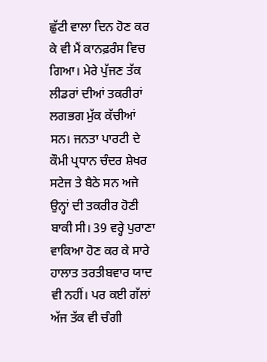ਛੁੱਟੀ ਵਾਲਾ ਦਿਨ ਹੋਣ ਕਰ ਕੇ ਵੀ ਮੈਂ ਕਾਨਫ਼ਰੰਸ ਵਿਚ ਗਿਆ। ਮੇਰੇ ਪੁੱਜਣ ਤੱਕ ਲੀਡਰਾਂ ਦੀਆਂ ਤਕਰੀਰਾਂ ਲਗਭਗ ਮੁੱਕ ਕੱਚੀਆਂ ਸਨ। ਜਨਤਾ ਪਾਰਟੀ ਦੇ ਕੌਮੀ ਪ੍ਰਧਾਨ ਚੰਦਰ ਸ਼ੇਖਰ ਸਟੇਜ ਤੇ ਬੈਠੇ ਸਨ ਅਜੇ ਉਨ੍ਹਾਂ ਦੀ ਤਕਰੀਰ ਹੋਣੀ ਬਾਕੀ ਸੀ। 39 ਵਰ੍ਹੇ ਪੁਰਾਣਾ ਵਾਕਿਆ ਹੋਣ ਕਰ ਕੇ ਸਾਰੇ ਹਾਲਾਤ ਤਰਤੀਬਵਾਰ ਯਾਦ ਵੀ ਨਹੀਂ। ਪਰ ਕਈ ਗੱਲਾਂ ਅੱਜ ਤੱਕ ਵੀ ਚੰਗੀ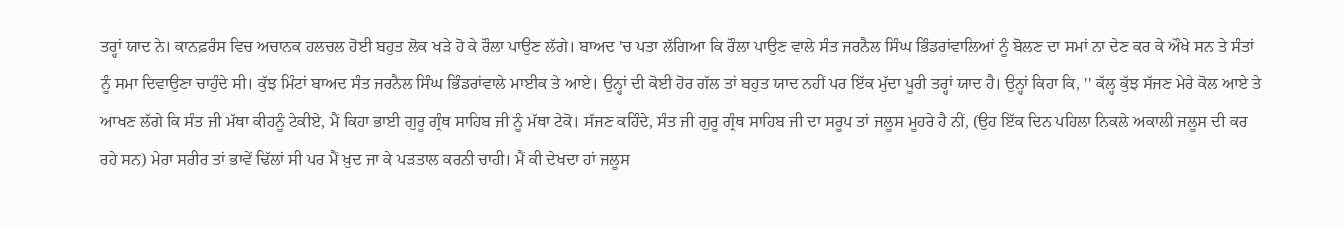ਤਰ੍ਹਾਂ ਯਾਦ ਨੇ। ਕਾਨਫ਼ਰੰਸ ਵਿਚ ਅਚਾਨਕ ਹਲਚਲ ਹੋਈ ਬਹੁਤ ਲੋਕ ਖੜੇ ਹੋ ਕੇ ਰੌਲਾ ਪਾਉਣ ਲੱਗੇ। ਬਾਅਦ 'ਚ ਪਤਾ ਲੱਗਿਆ ਕਿ ਰੌਲਾ ਪਾਉਣ ਵਾਲੇ ਸੰਤ ਜਰਨੈਲ ਸਿੰਘ ਭਿੰਡਰਾਂਵਾਲਿਆਂ ਨੂੰ ਬੋਲਣ ਦਾ ਸਮਾਂ ਨਾ ਦੇਣ ਕਰ ਕੇ ਔਖੇ ਸਨ ਤੇ ਸੰਤਾਂ ਨੂੰ ਸਮਾ ਦਿਵਾਉਣਾ ਚਾਹੁੰਦੇ ਸੀ। ਕੁੱਝ ਮਿੰਟਾਂ ਬਾਅਦ ਸੰਤ ਜਰਨੈਲ ਸਿੰਘ ਭਿੰਡਰਾਂਵਾਲੇ ਮਾਈਕ ਤੇ ਆਏ। ਉਨ੍ਹਾਂ ਦੀ ਕੋਈ ਹੋਰ ਗੱਲ ਤਾਂ ਬਹੁਤ ਯਾਦ ਨਹੀਂ ਪਰ ਇੱਕ ਮੁੱਦਾ ਪੂਰੀ ਤਰ੍ਹਾਂ ਯਾਦ ਹੈ। ਉਨ੍ਹਾਂ ਕਿਹਾ ਕਿ, '' ਕੱਲ੍ਹ ਕੁੱਝ ਸੱਜਣ ਮੇਰੇ ਕੋਲ ਆਏ ਤੇ ਆਖਣ ਲੱਗੇ ਕਿ ਸੰਤ ਜੀ ਮੱਥਾ ਕੀਹਨੂੰ ਟੇਕੀਏ, ਮੈਂ ਕਿਹਾ ਭਾਈ ਗੁਰੂ ਗ੍ਰੰਥ ਸਾਹਿਬ ਜੀ ਨੂੰ ਮੱਥਾ ਟੇਕੋ। ਸੱਜਣ ਕਹਿੰਦੇ, ਸੰਤ ਜੀ ਗੁਰੂ ਗ੍ਰੰਥ ਸਾਹਿਬ ਜੀ ਦਾ ਸਰੂਪ ਤਾਂ ਜਲੂਸ ਮੂਹਰੇ ਹੈ ਨੀਂ, (ਉਹ ਇੱਕ ਦਿਨ ਪਹਿਲਾ ਨਿਕਲੇ ਅਕਾਲੀ ਜਲੂਸ ਦੀ ਕਰ ਰਹੇ ਸਨ) ਮੇਰਾ ਸਰੀਰ ਤਾਂ ਭਾਵੇਂ ਢਿੱਲਾਂ ਸੀ ਪਰ ਮੈਂ ਖ਼ੁਦ ਜਾ ਕੇ ਪੜਤਾਲ ਕਰਨੀ ਚਾਹੀ। ਮੈਂ ਕੀ ਦੇਖਦਾ ਹਾਂ ਜਲੂਸ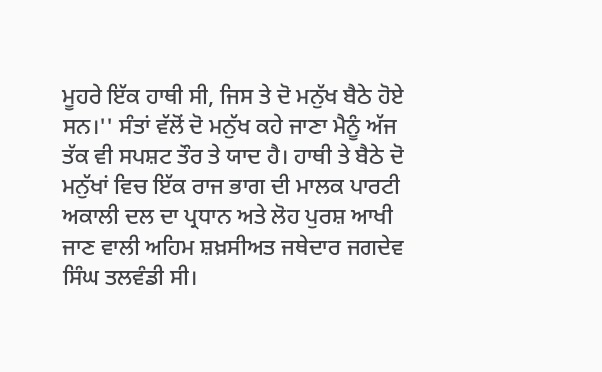ਮੂਹਰੇ ਇੱਕ ਹਾਥੀ ਸੀ, ਜਿਸ ਤੇ ਦੋ ਮਨੁੱਖ ਬੈਠੇ ਹੋਏ ਸਨ।'' ਸੰਤਾਂ ਵੱਲੋਂ ਦੋ ਮਨੁੱਖ ਕਹੇ ਜਾਣਾ ਮੈਨੂੰ ਅੱਜ ਤੱਕ ਵੀ ਸਪਸ਼ਟ ਤੌਰ ਤੇ ਯਾਦ ਹੈ। ਹਾਥੀ ਤੇ ਬੈਠੇ ਦੋ ਮਨੁੱਖਾਂ ਵਿਚ ਇੱਕ ਰਾਜ ਭਾਗ ਦੀ ਮਾਲਕ ਪਾਰਟੀ ਅਕਾਲੀ ਦਲ ਦਾ ਪ੍ਰਧਾਨ ਅਤੇ ਲੋਹ ਪੁਰਸ਼ ਆਖੀ ਜਾਣ ਵਾਲੀ ਅਹਿਮ ਸ਼ਖ਼ਸੀਅਤ ਜਥੇਦਾਰ ਜਗਦੇਵ ਸਿੰਘ ਤਲਵੰਡੀ ਸੀ।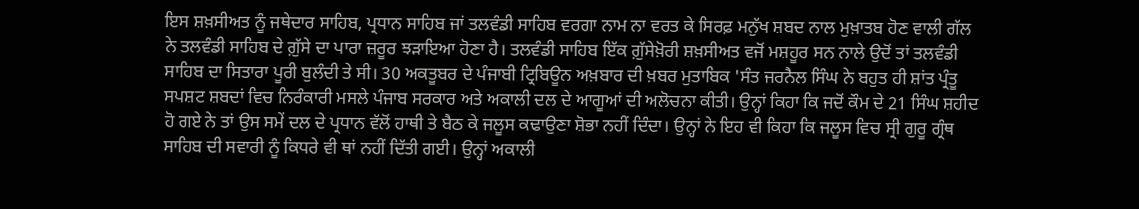ਇਸ ਸ਼ਖ਼ਸੀਅਤ ਨੂੰ ਜਥੇਦਾਰ ਸਾਹਿਬ, ਪ੍ਰਧਾਨ ਸਾਹਿਬ ਜਾਂ ਤਲਵੰਡੀ ਸਾਹਿਬ ਵਰਗਾ ਨਾਮ ਨਾ ਵਰਤ ਕੇ ਸਿਰਫ਼ ਮਨੁੱਖ ਸ਼ਬਦ ਨਾਲ ਮੁਖ਼ਾਤਬ ਹੋਣ ਵਾਲੀ ਗੱਲ ਨੇ ਤਲਵੰਡੀ ਸਾਹਿਬ ਦੇ ਗ਼ੁੱਸੇ ਦਾ ਪਾਰਾ ਜ਼ਰੂਰ ਝੜਾਇਆ ਹੋਣਾ ਹੈ। ਤਲਵੰਡੀ ਸਾਹਿਬ ਇੱਕ ਗ਼ੁੱਸੇਖ਼ੋਰੀ ਸ਼ਖ਼ਸੀਅਤ ਵਜੋਂ ਮਸ਼ਹੂਰ ਸਨ ਨਾਲੇ ਉਦੋਂ ਤਾਂ ਤਲਵੰਡੀ ਸਾਹਿਬ ਦਾ ਸਿਤਾਰਾ ਪੂਰੀ ਬੁਲੰਦੀ ਤੇ ਸੀ। 30 ਅਕਤੂਬਰ ਦੇ ਪੰਜਾਬੀ ਟ੍ਰਿਬਿਊਨ ਅਖ਼ਬਾਰ ਦੀ ਖ਼ਬਰ ਮੁਤਾਬਿਕ 'ਸੰਤ ਜਰਨੈਲ ਸਿੰਘ ਨੇ ਬਹੁਤ ਹੀ ਸ਼ਾਂਤ ਪ੍ਰੰਤੂ ਸਪਸ਼ਟ ਸ਼ਬਦਾਂ ਵਿਚ ਨਿਰੰਕਾਰੀ ਮਸਲੇ ਪੰਜਾਬ ਸਰਕਾਰ ਅਤੇ ਅਕਾਲੀ ਦਲ ਦੇ ਆਗੂਆਂ ਦੀ ਅਲੋਚਨਾ ਕੀਤੀ। ਉਨ੍ਹਾਂ ਕਿਹਾ ਕਿ ਜਦੋਂ ਕੌਮ ਦੇ 21 ਸਿੰਘ ਸ਼ਹੀਦ ਹੋ ਗਏ ਨੇ ਤਾਂ ਉਸ ਸਮੇਂ ਦਲ ਦੇ ਪ੍ਰਧਾਨ ਵੱਲੋਂ ਹਾਥੀ ਤੇ ਬੈਠ ਕੇ ਜਲੂਸ ਕਢਾਉਣਾ ਸ਼ੋਭਾ ਨਹੀਂ ਦਿੰਦਾ। ਉਨ੍ਹਾਂ ਨੇ ਇਹ ਵੀ ਕਿਹਾ ਕਿ ਜਲੂਸ ਵਿਚ ਸ੍ਰੀ ਗੁਰੂ ਗ੍ਰੰਥ ਸਾਹਿਬ ਦੀ ਸਵਾਰੀ ਨੂੰ ਕਿਧਰੇ ਵੀ ਥਾਂ ਨਹੀਂ ਦਿੱਤੀ ਗਈ। ਉਨ੍ਹਾਂ ਅਕਾਲੀ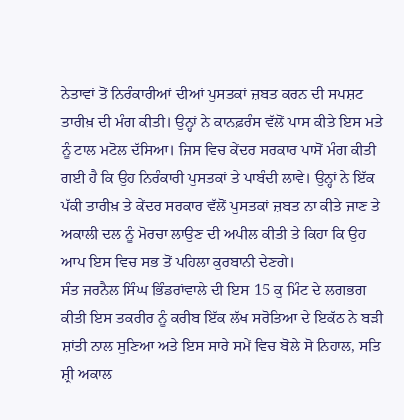ਨੇਤਾਵਾਂ ਤੋਂ ਨਿਰੰਕਾਰੀਆਂ ਦੀਆਂ ਪੁਸਤਕਾਂ ਜ਼ਬਤ ਕਰਨ ਦੀ ਸਪਸ਼ਟ ਤਾਰੀਖ਼ ਦੀ ਮੰਗ ਕੀਤੀ। ਉਨ੍ਹਾਂ ਨੇ ਕਾਨਫ਼ਰੰਸ ਵੱਲੋਂ ਪਾਸ ਕੀਤੇ ਇਸ ਮਤੇ ਨੂੰ ਟਾਲ ਮਟੋਲ ਦੱਸਿਆ। ਜਿਸ ਵਿਚ ਕੇਂਦਰ ਸਰਕਾਰ ਪਾਸੋਂ ਮੰਗ ਕੀਤੀ ਗਈ ਹੈ ਕਿ ਉਹ ਨਿਰੰਕਾਰੀ ਪੁਸਤਕਾਂ ਤੇ ਪਾਬੰਦੀ ਲਾਵੇ। ਉਨ੍ਹਾਂ ਨੇ ਇੱਕ ਪੱਕੀ ਤਾਰੀਖ਼ ਤੇ ਕੇਂਦਰ ਸਰਕਾਰ ਵੱਲੋਂ ਪੁਸਤਕਾਂ ਜ਼ਬਤ ਨਾ ਕੀਤੇ ਜਾਣ ਤੇ ਅਕਾਲੀ ਦਲ ਨੂੰ ਮੋਰਚਾ ਲਾਉਣ ਦੀ ਅਪੀਲ ਕੀਤੀ ਤੇ ਕਿਹਾ ਕਿ ਉਹ ਆਪ ਇਸ ਵਿਚ ਸਭ ਤੋਂ ਪਹਿਲਾ ਕੁਰਬਾਨੀ ਦੇਣਗੇ।
ਸੰਤ ਜਰਨੈਲ ਸਿੰਘ ਭਿੰਡਰਾਂਵਾਲੇ ਦੀ ਇਸ 15 ਕੁ ਮਿੰਟ ਦੇ ਲਗਭਗ ਕੀਤੀ ਇਸ ਤਕਰੀਰ ਨੂੰ ਕਰੀਬ ਇੱਕ ਲੱਖ ਸਰੋਤਿਆ ਦੇ ਇਕੱਠ ਨੇ ਬੜੀ ਸ਼ਾਂਤੀ ਨਾਲ ਸੁਣਿਆ ਅਤੇ ਇਸ ਸਾਰੇ ਸਮੇਂ ਵਿਚ ਬੋਲੇ ਸੋ ਨਿਹਾਲ, ਸਤਿ ਸ਼੍ਰੀ ਅਕਾਲ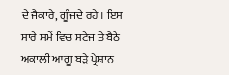ਦੇ ਜੈਕਾਰੇ, ਗੂੰਜਦੇ ਰਹੇ। ਇਸ ਸਾਰੇ ਸਮੇਂ ਵਿਚ ਸਟੇਜ ਤੇ ਬੈਠੇ ਅਕਾਲੀ ਆਗੂ ਬੜੇ ਪ੍ਰੇਸ਼ਾਨ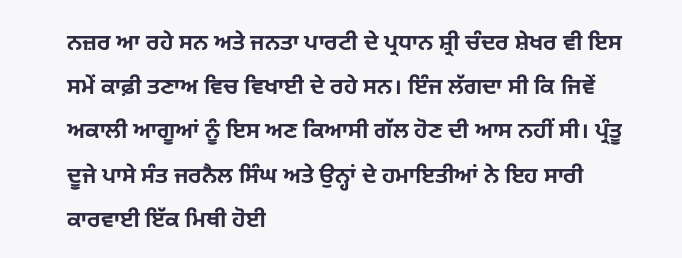ਨਜ਼ਰ ਆ ਰਹੇ ਸਨ ਅਤੇ ਜਨਤਾ ਪਾਰਟੀ ਦੇ ਪ੍ਰਧਾਨ ਸ਼੍ਰੀ ਚੰਦਰ ਸ਼ੇਖਰ ਵੀ ਇਸ ਸਮੇਂ ਕਾਫ਼ੀ ਤਣਾਅ ਵਿਚ ਵਿਖਾਈ ਦੇ ਰਹੇ ਸਨ। ਇੰਜ ਲੱਗਦਾ ਸੀ ਕਿ ਜਿਵੇਂ ਅਕਾਲੀ ਆਗੂਆਂ ਨੂੰ ਇਸ ਅਣ ਕਿਆਸੀ ਗੱਲ ਹੋਣ ਦੀ ਆਸ ਨਹੀਂ ਸੀ। ਪ੍ਰੰਤੂ ਦੂਜੇ ਪਾਸੇ ਸੰਤ ਜਰਨੈਲ ਸਿੰਘ ਅਤੇ ਉਨ੍ਹਾਂ ਦੇ ਹਮਾਇਤੀਆਂ ਨੇ ਇਹ ਸਾਰੀ ਕਾਰਵਾਈ ਇੱਕ ਮਿਥੀ ਹੋਈ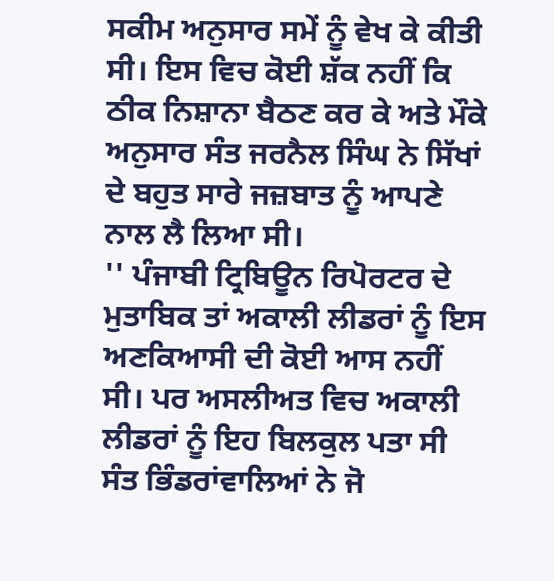ਸਕੀਮ ਅਨੁਸਾਰ ਸਮੇਂ ਨੂੰ ਵੇਖ ਕੇ ਕੀਤੀ ਸੀ। ਇਸ ਵਿਚ ਕੋਈ ਸ਼ੱਕ ਨਹੀਂ ਕਿ ਠੀਕ ਨਿਸ਼ਾਨਾ ਬੈਠਣ ਕਰ ਕੇ ਅਤੇ ਮੌਕੇ ਅਨੁਸਾਰ ਸੰਤ ਜਰਨੈਲ ਸਿੰਘ ਨੇ ਸਿੱਖਾਂ ਦੇ ਬਹੁਤ ਸਾਰੇ ਜਜ਼ਬਾਤ ਨੂੰ ਆਪਣੇ ਨਾਲ ਲੈ ਲਿਆ ਸੀ।
'' ਪੰਜਾਬੀ ਟ੍ਰਿਬਿਊਨ ਰਿਪੋਰਟਰ ਦੇ ਮੁਤਾਬਿਕ ਤਾਂ ਅਕਾਲੀ ਲੀਡਰਾਂ ਨੂੰ ਇਸ ਅਣਕਿਆਸੀ ਦੀ ਕੋਈ ਆਸ ਨਹੀਂ ਸੀ। ਪਰ ਅਸਲੀਅਤ ਵਿਚ ਅਕਾਲੀ ਲੀਡਰਾਂ ਨੂੰ ਇਹ ਬਿਲਕੁਲ ਪਤਾ ਸੀ ਸੰਤ ਭਿੰਡਰਾਂਵਾਲਿਆਂ ਨੇ ਜੋ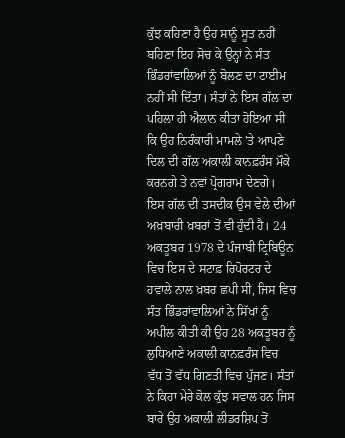ਕੁੱਝ ਕਹਿਣਾ ਹੈ ਉਹ ਸਾਨੂੰ ਸੂਤ ਨਹੀਂ ਬਹਿਣਾ ਇਹ ਸੋਚ ਕੇ ਉਨ੍ਹਾਂ ਨੇ ਸੰਤ ਭਿੰਡਰਾਂਵਾਲਿਆਂ ਨੂੰ ਬੋਲਣ ਦਾ ਟਾਈਮ ਨਹੀਂ ਸੀ ਦਿੱਤਾ। ਸੰਤਾਂ ਨੇ ਇਸ ਗੱਲ ਦਾ ਪਹਿਲਾ ਹੀ ਐਲਾਨ ਕੀਤਾ ਹੋਇਆ ਸੀ ਕਿ ਉਹ ਨਿਰੰਕਾਰੀ ਮਾਮਲੇ 'ਤੇ ਆਪਣੇ ਦਿਲ ਦੀ ਗੱਲ ਅਕਾਲੀ ਕਾਨਫ਼ਰੰਸ ਮੌਕੇ ਕਰਨਗੇ ਤੇ ਨਵਾਂ ਪ੍ਰੋਗਰਾਮ ਦੇਣਗੇ। ਇਸ ਗੱਲ ਦੀ ਤਸਦੀਕ ਉਸ ਵੇਲੇ ਦੀਆਂ ਅਖ਼ਬਾਰੀ ਖ਼ਬਰਾਂ ਤੋਂ ਵੀ ਹੁੰਦੀ ਹੈ। 24 ਅਕਤੂਬਰ 1978 ਦੇ ਪੰਜਾਬੀ ਟ੍ਰਿਬਿਊਨ ਵਿਚ ਇਸ ਦੇ ਸਟਾਫ਼ ਰਿਪੋਰਟਰ ਦੇ ਹਵਾਲੇ ਨਾਲ ਖ਼ਬਰ ਛਪੀ ਸੀ, ਜਿਸ ਵਿਚ ਸੰਤ ਭਿੰਡਰਾਂਵਾਲਿਆਂ ਨੇ ਸਿੱਖਾਂ ਨੂੰ ਅਪੀਲ ਕੀਤੀ ਕੀ ਉਹ 28 ਅਕਤੂਬਰ ਨੂੰ ਲੁਧਿਆਣੇ ਅਕਾਲੀ ਕਾਨਫ਼ਰੰਸ ਵਿਚ ਵੱਧ ਤੋਂ ਵੱਧ ਗਿਣਤੀ ਵਿਚ ਪੁੱਜਣ। ਸੰਤਾਂ ਨੇ ਕਿਹਾ ਮੇਰੇ ਕੋਲ ਕੁੱਝ ਸਵਾਲ ਹਨ ਜਿਸ ਬਾਰੇ ਉਹ ਅਕਾਲੀ ਲੀਡਰਸ਼ਿਪ ਤੋਂ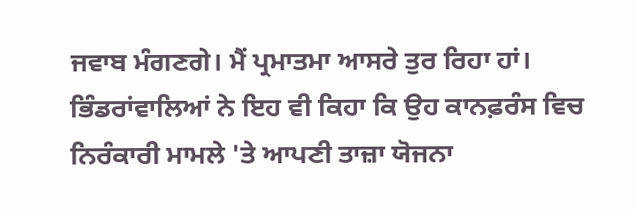ਜਵਾਬ ਮੰਗਣਗੇ। ਮੈਂ ਪ੍ਰਮਾਤਮਾ ਆਸਰੇ ਤੁਰ ਰਿਹਾ ਹਾਂ। ਭਿੰਡਰਾਂਵਾਲਿਆਂ ਨੇ ਇਹ ਵੀ ਕਿਹਾ ਕਿ ਉਹ ਕਾਨਫ਼ਰੰਸ ਵਿਚ ਨਿਰੰਕਾਰੀ ਮਾਮਲੇ 'ਤੇ ਆਪਣੀ ਤਾਜ਼ਾ ਯੋਜਨਾ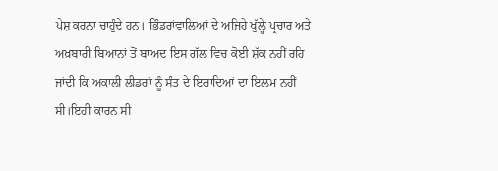ਪੇਸ਼ ਕਰਨਾ ਚਾਹੁੰਦੇ ਹਨ। ਭਿੰਡਰਾਂਵਾਲਿਆਂ ਦੇ ਅਜਿਹੇ ਖੁੱਲ੍ਹੇ ਪ੍ਰਚਾਰ ਅਤੇ ਅਖ਼ਬਾਰੀ ਬਿਆਨਾਂ ਤੋਂ ਬਾਅਦ ਇਸ ਗੱਲ ਵਿਚ ਕੋਈ ਸ਼ੱਕ ਨਹੀਂ ਰਹਿ ਜਾਂਦੀ ਕਿ ਅਕਾਲੀ ਲੀਡਰਾਂ ਨੂੰ ਸੰਤ ਦੇ ਇਰਾਦਿਆਂ ਦਾ ਇਲਮ ਨਹੀਂ ਸੀ।ਇਹੀ ਕਾਰਨ ਸੀ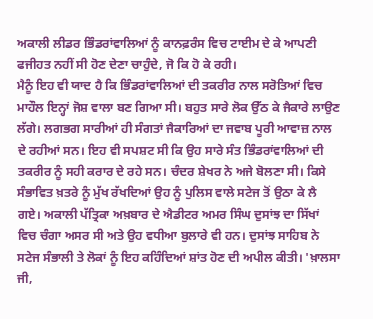ਅਕਾਲੀ ਲੀਡਰ ਭਿੰਡਰਾਂਵਾਲਿਆਂ ਨੂੰ ਕਾਨਫ਼ਰੰਸ ਵਿਚ ਟਾਈਮ ਦੇ ਕੇ ਆਪਣੀ ਫਜੀਹਤ ਨਹੀਂ ਸੀ ਹੋਣ ਦੇਣਾ ਚਾਹੁੰਦੇ, ਜੋ ਕਿ ਹੋ ਕੇ ਰਹੀ।
ਮੈਨੂੰ ਇਹ ਵੀ ਯਾਦ ਹੈ ਕਿ ਭਿੰਡਰਾਂਵਾਲਿਆਂ ਦੀ ਤਕਰੀਰ ਨਾਲ ਸਰੋਤਿਆਂ ਵਿਚ ਮਾਹੌਲ ਇਨ੍ਹਾਂ ਜੋਸ਼ ਵਾਲਾ ਬਣ ਗਿਆ ਸੀ। ਬਹੁਤ ਸਾਰੇ ਲੋਕ ਉੱਠ ਕੇ ਜੈਕਾਰੇ ਲਾਉਣ ਲੱਗੇ। ਲਗਭਗ ਸਾਰੀਆਂ ਹੀ ਸੰਗਤਾਂ ਜੈਕਾਰਿਆਂ ਦਾ ਜਵਾਬ ਪੂਰੀ ਆਵਾਜ਼ ਨਾਲ ਦੇ ਰਹੀਆਂ ਸਨ। ਇਹ ਵੀ ਸਪਸ਼ਟ ਸੀ ਕਿ ਉਹ ਸਾਰੇ ਸੰਤ ਭਿੰਡਰਾਂਵਾਲਿਆਂ ਦੀ ਤਕਰੀਰ ਨੂੰ ਸਹੀ ਕਰਾਰ ਦੇ ਰਹੇ ਸਨ। ਚੰਦਰ ਸ਼ੇਖਰ ਨੇ ਅਜੇ ਬੋਲਣਾ ਸੀ। ਕਿਸੇ ਸੰਭਾਵਿਤ ਖ਼ਤਰੇ ਨੂੰ ਮੁੱਖ ਰੱਖਦਿਆਂ ਉਹ ਨੂੰ ਪੁਲਿਸ ਵਾਲੇ ਸਟੇਜ ਤੋਂ ਉਠਾ ਕੇ ਲੈ ਗਏ। ਅਕਾਲੀ ਪੱਤ੍ਰਿਕਾ ਅਖ਼ਬਾਰ ਦੇ ਐਡੀਟਰ ਅਮਰ ਸਿੰਘ ਦੁਸਾਂਝ ਦਾ ਸਿੱਖਾਂ ਵਿਚ ਚੰਗਾ ਅਸਰ ਸੀ ਅਤੇ ਉਹ ਵਧੀਆ ਬੁਲਾਰੇ ਵੀ ਹਨ। ਦੁਸਾਂਝ ਸਾਹਿਬ ਨੇ ਸਟੇਜ ਸੰਭਾਲੀ ਤੇ ਲੋਕਾਂ ਨੂੰ ਇਹ ਕਹਿੰਦਿਆਂ ਸ਼ਾਂਤ ਹੋਣ ਦੀ ਅਪੀਲ ਕੀਤੀ। 'ਖ਼ਾਲਸਾ ਜੀ,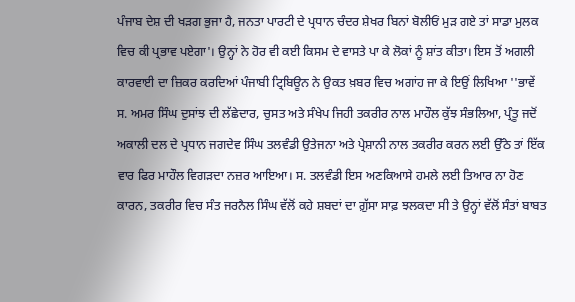ਪੰਜਾਬ ਦੇਸ਼ ਦੀ ਖੜਗ ਭੁਜਾ ਹੈ, ਜਨਤਾ ਪਾਰਟੀ ਦੇ ਪ੍ਰਧਾਨ ਚੰਦਰ ਸ਼ੇਖਰ ਬਿਨਾਂ ਬੋਲੀਓਂ ਮੁੜ ਗਏ ਤਾਂ ਸਾਡਾ ਮੁਲਕ ਵਿਚ ਕੀ ਪ੍ਰਭਾਵ ਪਏਗਾ'। ਉਨ੍ਹਾਂ ਨੇ ਹੋਰ ਵੀ ਕਈ ਕਿਸਮ ਦੇ ਵਾਸਤੇ ਪਾ ਕੇ ਲੋਕਾਂ ਨੂੰ ਸ਼ਾਂਤ ਕੀਤਾ। ਇਸ ਤੋਂ ਅਗਲੀ ਕਾਰਵਾਈ ਦਾ ਜ਼ਿਕਰ ਕਰਦਿਆਂ ਪੰਜਾਬੀ ਟ੍ਰਿਬਿਊਨ ਨੇ ਉਕਤ ਖ਼ਬਰ ਵਿਚ ਅਗਾਂਹ ਜਾ ਕੇ ਇਉਂ ਲਿਖਿਆ ''ਭਾਵੇਂ ਸ. ਅਮਰ ਸਿੰਘ ਦੁਸਾਂਝ ਦੀ ਲੱਛੇਦਾਰ, ਚੁਸਤ ਅਤੇ ਸੰਖੇਪ ਜਿਹੀ ਤਕਰੀਰ ਨਾਲ ਮਾਹੌਲ ਕੁੱਝ ਸੰਭਲਿਆ, ਪ੍ਰੰਤੂ ਜਦੋਂ ਅਕਾਲੀ ਦਲ ਦੇ ਪ੍ਰਧਾਨ ਜਗਦੇਵ ਸਿੰਘ ਤਲਵੰਡੀ ਉਤੇਜਨਾ ਅਤੇ ਪ੍ਰੇਸ਼ਾਨੀ ਨਾਲ ਤਕਰੀਰ ਕਰਨ ਲਈ ਉੱਠੇ ਤਾਂ ਇੱਕ ਵਾਰ ਫਿਰ ਮਾਹੌਲ ਵਿਗੜਦਾ ਨਜ਼ਰ ਆਇਆ। ਸ. ਤਲਵੰਡੀ ਇਸ ਅਣਕਿਆਸੇ ਹਮਲੇ ਲਈ ਤਿਆਰ ਨਾ ਹੋਣ ਕਾਰਨ, ਤਕਰੀਰ ਵਿਚ ਸੰਤ ਜਰਨੈਲ ਸਿੰਘ ਵੱਲੋਂ ਕਹੇ ਸ਼ਬਦਾਂ ਦਾ ਗ਼ੁੱਸਾ ਸਾਫ਼ ਝਲਕਦਾ ਸੀ ਤੇ ਉਨ੍ਹਾਂ ਵੱਲੋਂ ਸੰਤਾਂ ਬਾਬਤ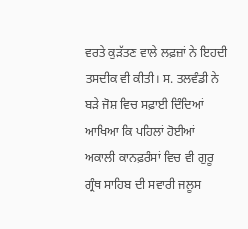ਵਰਤੇ ਕੁੜੱਤਣ ਵਾਲੇ ਲਫ਼ਜ਼ਾਂ ਨੇ ਇਹਦੀ ਤਸਦੀਕ ਵੀ ਕੀਤੀ। ਸ. ਤਲਵੰਡੀ ਨੇ ਬੜੇ ਜੋਸ਼ ਵਿਚ ਸਫ਼ਾਈ ਦਿੰਦਿਆਂ ਆਖਿਆ ਕਿ ਪਹਿਲਾਂ ਹੋਈਆਂ ਅਕਾਲੀ ਕਾਨਫ਼ਰੰਸਾਂ ਵਿਚ ਵੀ ਗੁਰੂ ਗ੍ਰੰਥ ਸਾਹਿਬ ਦੀ ਸਵਾਰੀ ਜਲੂਸ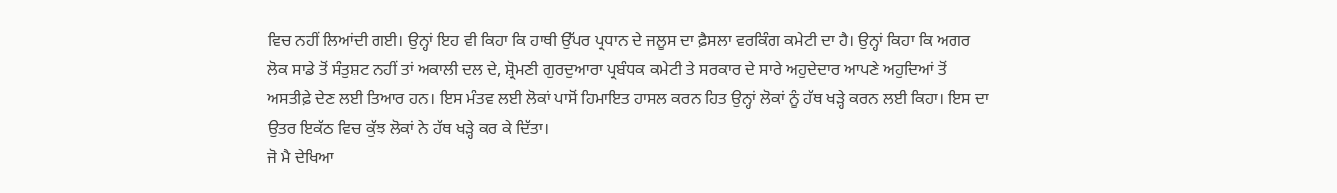ਵਿਚ ਨਹੀਂ ਲਿਆਂਦੀ ਗਈ। ਉਨ੍ਹਾਂ ਇਹ ਵੀ ਕਿਹਾ ਕਿ ਹਾਥੀ ਉੱਪਰ ਪ੍ਰਧਾਨ ਦੇ ਜਲੂਸ ਦਾ ਫ਼ੈਸਲਾ ਵਰਕਿੰਗ ਕਮੇਟੀ ਦਾ ਹੈ। ਉਨ੍ਹਾਂ ਕਿਹਾ ਕਿ ਅਗਰ ਲੋਕ ਸਾਡੇ ਤੋਂ ਸੰਤੁਸ਼ਟ ਨਹੀਂ ਤਾਂ ਅਕਾਲੀ ਦਲ ਦੇ, ਸ਼੍ਰੋਮਣੀ ਗੁਰਦੁਆਰਾ ਪ੍ਰਬੰਧਕ ਕਮੇਟੀ ਤੇ ਸਰਕਾਰ ਦੇ ਸਾਰੇ ਅਹੁਦੇਦਾਰ ਆਪਣੇ ਅਹੁਦਿਆਂ ਤੋਂ ਅਸਤੀਫ਼ੇ ਦੇਣ ਲਈ ਤਿਆਰ ਹਨ। ਇਸ ਮੰਤਵ ਲਈ ਲੋਕਾਂ ਪਾਸੋਂ ਹਿਮਾਇਤ ਹਾਸਲ ਕਰਨ ਹਿਤ ਉਨ੍ਹਾਂ ਲੋਕਾਂ ਨੂੰ ਹੱਥ ਖੜ੍ਹੇ ਕਰਨ ਲਈ ਕਿਹਾ। ਇਸ ਦਾ ਉਤਰ ਇਕੱਠ ਵਿਚ ਕੁੱਝ ਲੋਕਾਂ ਨੇ ਹੱਥ ਖੜ੍ਹੇ ਕਰ ਕੇ ਦਿੱਤਾ।
ਜੋ ਮੈ ਦੇਖਿਆ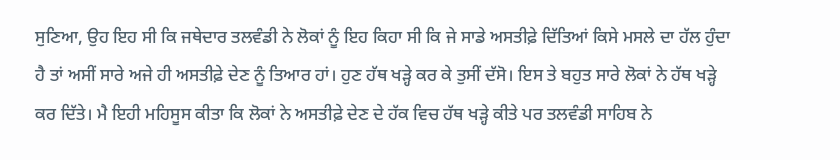ਸੁਣਿਆ, ਉਹ ਇਹ ਸੀ ਕਿ ਜਥੇਦਾਰ ਤਲਵੰਡੀ ਨੇ ਲੋਕਾਂ ਨੂੰ ਇਹ ਕਿਹਾ ਸੀ ਕਿ ਜੇ ਸਾਡੇ ਅਸਤੀਫ਼ੇ ਦਿੱਤਿਆਂ ਕਿਸੇ ਮਸਲੇ ਦਾ ਹੱਲ ਹੁੰਦਾ ਹੈ ਤਾਂ ਅਸੀਂ ਸਾਰੇ ਅਜੇ ਹੀ ਅਸਤੀਫ਼ੇ ਦੇਣ ਨੂੰ ਤਿਆਰ ਹਾਂ। ਹੁਣ ਹੱਥ ਖੜ੍ਹੇ ਕਰ ਕੇ ਤੁਸੀਂ ਦੱਸੋ। ਇਸ ਤੇ ਬਹੁਤ ਸਾਰੇ ਲੋਕਾਂ ਨੇ ਹੱਥ ਖੜ੍ਹੇ ਕਰ ਦਿੱਤੇ। ਮੈ ਇਹੀ ਮਹਿਸੂਸ ਕੀਤਾ ਕਿ ਲੋਕਾਂ ਨੇ ਅਸਤੀਫ਼ੇ ਦੇਣ ਦੇ ਹੱਕ ਵਿਚ ਹੱਥ ਖੜ੍ਹੇ ਕੀਤੇ ਪਰ ਤਲਵੰਡੀ ਸਾਹਿਬ ਨੇ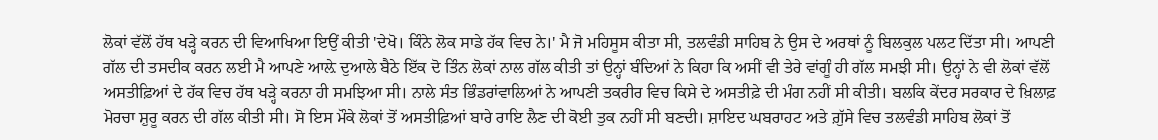ਲੋਕਾਂ ਵੱਲੋਂ ਹੱਥ ਖੜ੍ਹੇ ਕਰਨ ਦੀ ਵਿਆਖਿਆ ਇਉਂ ਕੀਤੀ 'ਦੇਖੋ। ਕਿੰਨੇ ਲੋਕ ਸਾਡੇ ਹੱਕ ਵਿਚ ਨੇ।' ਮੈ ਜੋ ਮਹਿਸੂਸ ਕੀਤਾ ਸੀ, ਤਲਵੰਡੀ ਸਾਹਿਬ ਨੇ ਉਸ ਦੇ ਅਰਥਾਂ ਨੂੰ ਬਿਲਕੁਲ ਪਲਟ ਦਿੱਤਾ ਸੀ। ਆਪਣੀ ਗੱਲ ਦੀ ਤਸਦੀਕ ਕਰਨ ਲਈ ਮੈ ਆਪਣੇ ਆਲ਼ੇ ਦੁਆਲੇ ਬੈਠੇ ਇੱਕ ਦੋ ਤਿੰਨ ਲੋਕਾਂ ਨਾਲ ਗੱਲ ਕੀਤੀ ਤਾਂ ਉਨ੍ਹਾਂ ਬੰਦਿਆਂ ਨੇ ਕਿਹਾ ਕਿ ਅਸੀਂ ਵੀ ਤੇਰੇ ਵਾਂਗੂੰ ਹੀ ਗੱਲ ਸਮਝੀ ਸੀ। ਉਨ੍ਹਾਂ ਨੇ ਵੀ ਲੋਕਾਂ ਵੱਲੋਂ ਅਸਤੀਫ਼ਿਆਂ ਦੇ ਹੱਕ ਵਿਚ ਹੱਥ ਖੜ੍ਹੇ ਕਰਨਾ ਹੀ ਸਮਝਿਆ ਸੀ। ਨਾਲੇ ਸੰਤ ਭਿੰਡਰਾਂਵਾਲਿਆਂ ਨੇ ਆਪਣੀ ਤਕਰੀਰ ਵਿਚ ਕਿਸੇ ਦੇ ਅਸਤੀਫ਼ੇ ਦੀ ਮੰਗ ਨਹੀਂ ਸੀ ਕੀਤੀ। ਬਲਕਿ ਕੇਂਦਰ ਸਰਕਾਰ ਦੇ ਖ਼ਿਲਾਫ਼ ਮੋਰਚਾ ਸ਼ੁਰੂ ਕਰਨ ਦੀ ਗੱਲ ਕੀਤੀ ਸੀ। ਸੋ ਇਸ ਮੌਕੇ ਲੋਕਾਂ ਤੋਂ ਅਸਤੀਫ਼ਿਆਂ ਬਾਰੇ ਰਾਇ ਲੈਣ ਦੀ ਕੋਈ ਤੁਕ ਨਹੀਂ ਸੀ ਬਣਦੀ। ਸ਼ਾਇਦ ਘਬਰਾਹਟ ਅਤੇ ਗ਼ੁੱਸੇ ਵਿਚ ਤਲਵੰਡੀ ਸਾਹਿਬ ਲੋਕਾਂ ਤੋਂ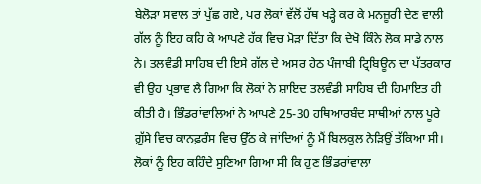ਬੇਲੋੜਾ ਸਵਾਲ ਤਾਂ ਪੁੱਛ ਗਏ, ਪਰ ਲੋਕਾਂ ਵੱਲੋਂ ਹੱਥ ਖੜ੍ਹੇ ਕਰ ਕੇ ਮਨਜ਼ੂਰੀ ਦੇਣ ਵਾਲੀ ਗੱਲ ਨੂੰ ਇਹ ਕਹਿ ਕੇ ਆਪਣੇ ਹੱਕ ਵਿਚ ਮੋੜਾ ਦਿੱਤਾ ਕਿ ਦੇਖੋ ਕਿੰਨੇ ਲੋਕ ਸਾਡੇ ਨਾਲ ਨੇ। ਤਲਵੰਡੀ ਸਾਹਿਬ ਦੀ ਇਸੇ ਗੱਲ ਦੇ ਅਸਰ ਹੇਠ ਪੰਜਾਬੀ ਟ੍ਰਿਬਿਊਨ ਦਾ ਪੱਤਰਕਾਰ ਵੀ ਉਹ ਪ੍ਰਭਾਵ ਲੈ ਗਿਆ ਕਿ ਲੋਕਾਂ ਨੇ ਸ਼ਾਇਦ ਤਲਵੰਡੀ ਸਾਹਿਬ ਦੀ ਹਿਮਾਇਤ ਹੀ ਕੀਤੀ ਹੈ। ਭਿੰਡਰਾਂਵਾਲਿਆਂ ਨੇ ਆਪਣੇ 25-30 ਹਥਿਆਰਬੰਦ ਸਾਥੀਆਂ ਨਾਲ ਪੂਰੇ ਗ਼ੁੱਸੇ ਵਿਚ ਕਾਨਫ਼ਰੰਸ ਵਿਚ ਉੱਠ ਕੇ ਜਾਂਦਿਆਂ ਨੂੰ ਮੈਂ ਬਿਲਕੁਲ ਨੇੜਿਉਂ ਤੱਕਿਆ ਸੀ। ਲੋਕਾਂ ਨੂੰ ਇਹ ਕਹਿੰਦੇ ਸੁਣਿਆ ਗਿਆ ਸੀ ਕਿ ਹੁਣ ਭਿੰਡਰਾਂਵਾਲਾ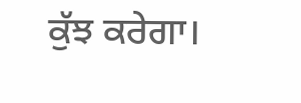ਕੁੱਝ ਕਰੇਗਾ।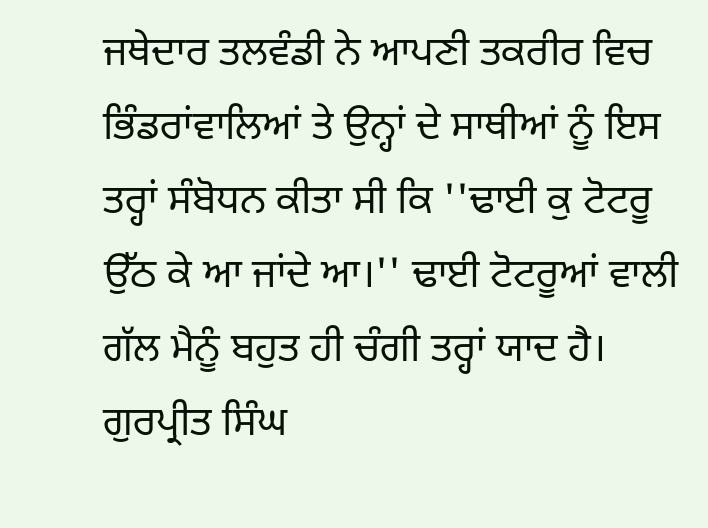ਜਥੇਦਾਰ ਤਲਵੰਡੀ ਨੇ ਆਪਣੀ ਤਕਰੀਰ ਵਿਚ ਭਿੰਡਰਾਂਵਾਲਿਆਂ ਤੇ ਉਨ੍ਹਾਂ ਦੇ ਸਾਥੀਆਂ ਨੂੰ ਇਸ ਤਰ੍ਹਾਂ ਸੰਬੋਧਨ ਕੀਤਾ ਸੀ ਕਿ ''ਢਾਈ ਕੁ ਟੋਟਰੂ ਉੱਠ ਕੇ ਆ ਜਾਂਦੇ ਆ।'' ਢਾਈ ਟੋਟਰੂਆਂ ਵਾਲੀ ਗੱਲ ਮੈਨੂੰ ਬਹੁਤ ਹੀ ਚੰਗੀ ਤਰ੍ਹਾਂ ਯਾਦ ਹੈ।
ਗੁਰਪ੍ਰੀਤ ਸਿੰਘ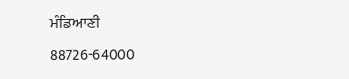ਮੰਡਿਆਣੀ
88726-64000